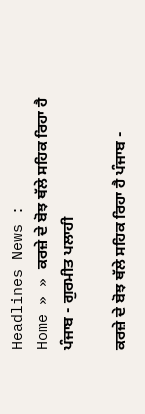Headlines News :
Home » » ਕਰਜ਼ੇ ਦੇ ਬੋਝ ਥੱਲੇ ਸਹਿਕ ਰਿਹਾ ਹੈ ਪੰਜਾਬ - ਗੁਰਮੀਤ ਪਲਾਹੀ

ਕਰਜ਼ੇ ਦੇ ਬੋਝ ਥੱਲੇ ਸਹਿਕ ਰਿਹਾ ਹੈ ਪੰਜਾਬ -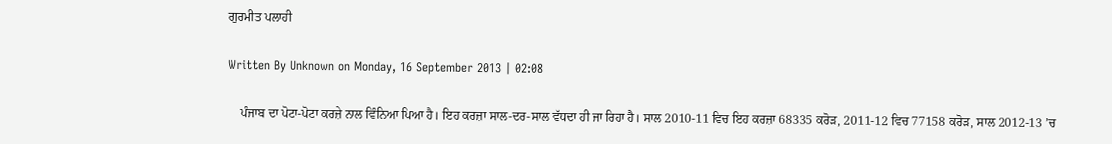ਗੁਰਮੀਤ ਪਲਾਹੀ

Written By Unknown on Monday, 16 September 2013 | 02:08

    ਪੰਜਾਬ ਦਾ ਪੋਟਾ-ਪੋਟਾ ਕਰਜ਼ੇ ਨਾਲ ਵਿੰਨਿਆ ਪਿਆ ਹੈ। ਇਹ ਕਰਜ਼ਾ ਸਾਲ-ਦਰ-ਸਾਲ ਵੱਧਦਾ ਹੀ ਜਾ ਰਿਹਾ ਹੈ। ਸਾਲ 2010-11 ਵਿਚ ਇਹ ਕਰਜ਼ਾ 68335 ਕਰੋੜ, 2011-12 ਵਿਚ 77158 ਕਰੋੜ, ਸਾਲ 2012-13 ’ਚ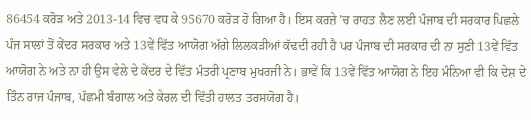86454 ਕਰੋੜ ਅਤੇ 2013-14 ਵਿਚ ਵਧ ਕੇ 95670 ਕਰੋੜ ਹੋ ਗਿਆ ਹੈ। ਇਸ ਕਰਜ਼ੇ ’ਚ ਰਾਹਤ ਲੈਣ ਲਈ ਪੰਜਾਬ ਦੀ ਸਰਕਾਰ ਪਿਛਲੇ ਪੰਜ ਸਾਲਾਂ ਤੋਂ ਕੇਂਦਰ ਸਰਕਾਰ ਅਤੇ 13ਵੇਂ ਵਿੱਤ ਆਯੋਗ ਅੱਗੇ ਲਿਲਕੜੀਆਂ ਕੱਢਦੀ ਰਹੀ ਹੈ ਪਰ ਪੰਜਾਬ ਦੀ ਸਰਕਾਰ ਦੀ ਨਾ ਸੁਣੀ 13ਵੇਂ ਵਿੱਤ ਆਯੋਗ ਨੇ ਅਤੇ ਨਾ ਹੀ ਉਸ ਵੇਲੇ ਦੇ ਕੇਂਦਰ ਦੇ ਵਿੱਤ ਮੰਤਰੀ ਪ੍ਰਣਾਬ ਮੁਖਰਜੀ ਨੇ। ਭਾਵੇਂ ਕਿ 13ਵੇਂ ਵਿੱਤ ਆਯੋਗ ਨੇ ਇਹ ਮੰਨਿਆ ਵੀ ਕਿ ਦੇਸ਼ ਦੇ ਤਿੰਨ ਰਾਜ ਪੰਜਾਬ, ਪੱਛਮੀ ਬੰਗਾਲ ਅਤੇ ਕੇਰਲ ਦੀ ਵਿੱਤੀ ਹਾਲਤ ਤਰਸਯੋਗ ਹੈ।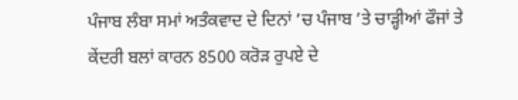ਪੰਜਾਬ ਲੰਬਾ ਸਮਾਂ ਅਤੰਕਵਾਦ ਦੇ ਦਿਨਾਂ ’ਚ ਪੰਜਾਬ ’ਤੇ ਚਾੜ੍ਹੀਆਂ ਫੌਜਾਂ ਤੇ ਕੇਂਦਰੀ ਬਲਾਂ ਕਾਰਨ 8500 ਕਰੋੜ ਰੁਪਏ ਦੇ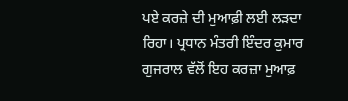ਪਏ ਕਰਜ਼ੇ ਦੀ ਮੁਆਫ਼ੀ ਲਈ ਲੜਦਾ ਰਿਹਾ। ਪ੍ਰਧਾਨ ਮੰਤਰੀ ਇੰਦਰ ਕੁਮਾਰ ਗੁਜਰਾਲ ਵੱਲੋਂ ਇਹ ਕਰਜ਼ਾ ਮੁਆਫ਼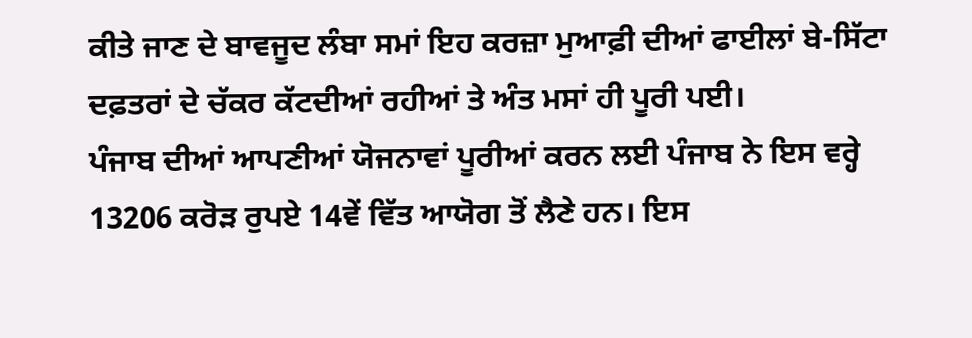ਕੀਤੇ ਜਾਣ ਦੇ ਬਾਵਜੂਦ ਲੰਬਾ ਸਮਾਂ ਇਹ ਕਰਜ਼ਾ ਮੁਆਫ਼ੀ ਦੀਆਂ ਫਾਈਲਾਂ ਬੇ-ਸਿੱਟਾ ਦਫ਼ਤਰਾਂ ਦੇ ਚੱਕਰ ਕੱਟਦੀਆਂ ਰਹੀਆਂ ਤੇ ਅੰਤ ਮਸਾਂ ਹੀ ਪੂਰੀ ਪਈ।
ਪੰਜਾਬ ਦੀਆਂ ਆਪਣੀਆਂ ਯੋਜਨਾਵਾਂ ਪੂਰੀਆਂ ਕਰਨ ਲਈ ਪੰਜਾਬ ਨੇ ਇਸ ਵਰ੍ਹੇ 13206 ਕਰੋੜ ਰੁਪਏ 14ਵੇਂ ਵਿੱਤ ਆਯੋਗ ਤੋਂ ਲੈਣੇ ਹਨ। ਇਸ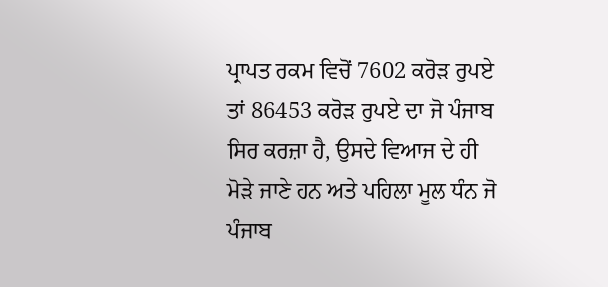ਪ੍ਰਾਪਤ ਰਕਮ ਵਿਚੋਂ 7602 ਕਰੋੜ ਰੁਪਏ ਤਾਂ 86453 ਕਰੋੜ ਰੁਪਏ ਦਾ ਜੋ ਪੰਜਾਬ ਸਿਰ ਕਰਜ਼ਾ ਹੈ, ਉਸਦੇ ਵਿਆਜ ਦੇ ਹੀ ਮੋੜੇ ਜਾਣੇ ਹਨ ਅਤੇ ਪਹਿਲਾ ਮੂਲ ਧੰਨ ਜੋ ਪੰਜਾਬ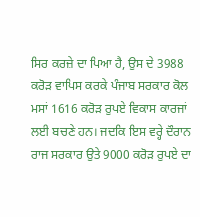ਸਿਰ ਕਰਜ਼ੇ ਦਾ ਪਿਆ ਹੈ, ਉਸ ਦੇ 3988 ਕਰੋੜ ਵਾਪਿਸ ਕਰਕੇ ਪੰਜਾਬ ਸਰਕਾਰ ਕੋਲ ਮਸਾਂ 1616 ਕਰੋੜ ਰੁਪਏ ਵਿਕਾਸ ਕਾਰਜਾਂ ਲਈ ਬਚਣੇ ਹਨ। ਜਦਕਿ ਇਸ ਵਰ੍ਹੇ ਦੌਰਾਨ ਰਾਜ ਸਰਕਾਰ ਉਤੇ 9000 ਕਰੋੜ ਰੁਪਏ ਦਾ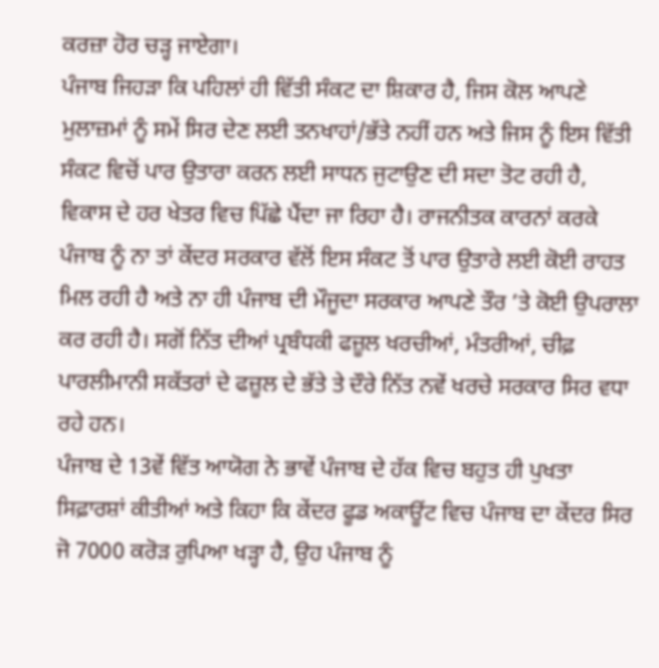ਕਰਜ਼ਾ ਹੋਰ ਚੜ੍ਹ ਜਾਏਗਾ।
ਪੰਜਾਬ ਜਿਹੜਾ ਕਿ ਪਹਿਲਾਂ ਹੀ ਵਿੱਤੀ ਸੰਕਟ ਦਾ ਸ਼ਿਕਾਰ ਹੈ, ਜਿਸ ਕੋਲ ਆਪਣੇ ਮੁਲਾਜ਼ਮਾਂ ਨੂੰ ਸਮੇਂ ਸਿਰ ਦੇਣ ਲਈ ਤਨਖਾਹਾਂ/ਭੱਤੇ ਨਹੀਂ ਹਨ ਅਤੇ ਜਿਸ ਨੂੰ ਇਸ ਵਿੱਤੀ ਸੰਕਟ ਵਿਚੋਂ ਪਾਰ ਉਤਾਰਾ ਕਰਨ ਲਈ ਸਾਧਨ ਜੁਟਾਉਣ ਦੀ ਸਦਾ ਤੋਟ ਰਹੀ ਹੈ, ਵਿਕਾਸ ਦੇ ਹਰ ਖੇਤਰ ਵਿਚ ਪਿੱਛੇ ਪੈਂਦਾ ਜਾ ਰਿਹਾ ਹੈ। ਰਾਜਨੀਤਕ ਕਾਰਨਾਂ ਕਰਕੇ ਪੰਜਾਬ ਨੂੰ ਨਾ ਤਾਂ ਕੇਂਦਰ ਸਰਕਾਰ ਵੱਲੋਂ ਇਸ ਸੰਕਟ ਤੋਂ ਪਾਰ ਉਤਾਰੇ ਲਈ ਕੋਈ ਰਾਹਤ ਮਿਲ ਰਹੀ ਹੈ ਅਤੇ ਨਾ ਹੀ ਪੰਜਾਬ ਦੀ ਮੌਜੂਦਾ ਸਰਕਾਰ ਆਪਣੇ ਤੌਰ ’ਤੇ ਕੋਈ ਉਪਰਾਲਾ ਕਰ ਰਹੀ ਹੈ। ਸਗੋਂ ਨਿੱਤ ਦੀਆਂ ਪ੍ਰਬੰਧਕੀ ਫਜ਼ੂਲ ਖਰਚੀਆਂ, ਮੰਤਰੀਆਂ, ਚੀਫ਼ ਪਾਰਲੀਮਾਨੀ ਸਕੱਤਰਾਂ ਦੇ ਫਜ਼ੂਲ ਦੇ ਭੱਤੇ ਤੇ ਦੌਰੇ ਨਿੱਤ ਨਵੇਂ ਖਰਚੇ ਸਰਕਾਰ ਸਿਰ ਵਧਾ ਰਹੇ ਹਨ।
ਪੰਜਾਬ ਦੇ 13ਵੇਂ ਵਿੱਤ ਆਯੋਗ ਨੇ ਭਾਵੇਂ ਪੰਜਾਬ ਦੇ ਹੱਕ ਵਿਚ ਬਹੁਤ ਹੀ ਪੁਖਤਾ ਸਿਫ਼ਾਰਸ਼ਾਂ ਕੀਤੀਆਂ ਅਤੇ ਕਿਹਾ ਕਿ ਕੇਂਦਰ ਫੂਡ ਅਕਾਊਂਟ ਵਿਚ ਪੰਜਾਬ ਦਾ ਕੇਂਦਰ ਸਿਰ ਜੋ 7000 ਕਰੋੜ ਰੁਪਿਆ ਖੜ੍ਹਾ ਹੈ, ਉਹ ਪੰਜਾਬ ਨੂੰ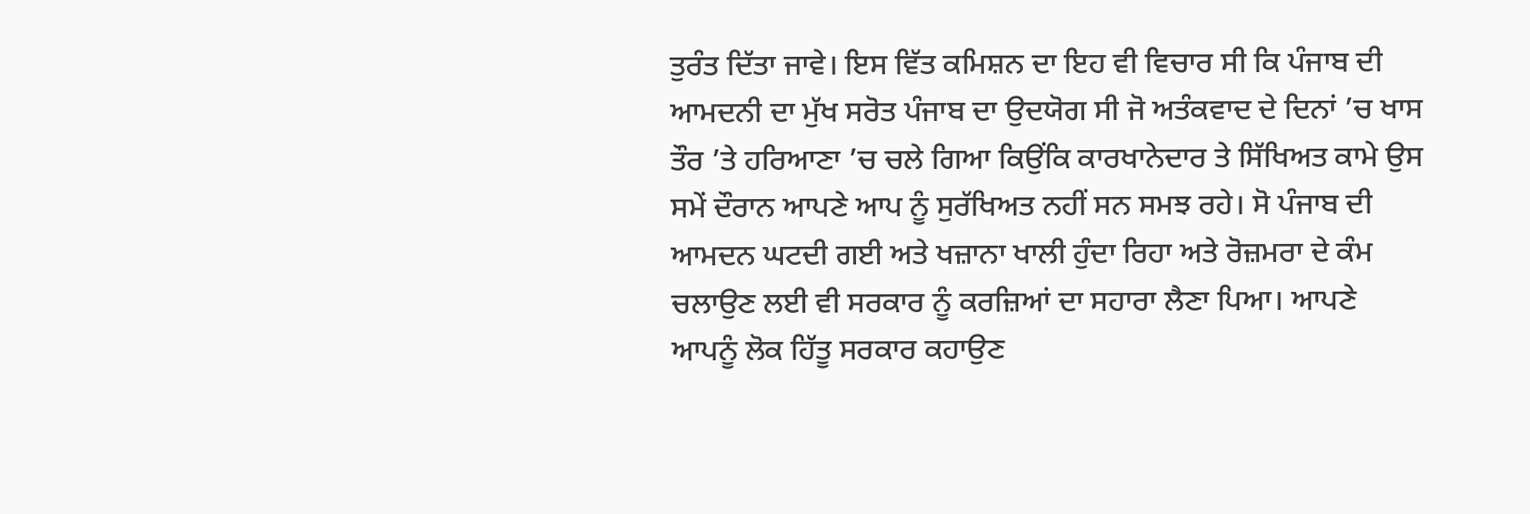ਤੁਰੰਤ ਦਿੱਤਾ ਜਾਵੇ। ਇਸ ਵਿੱਤ ਕਮਿਸ਼ਨ ਦਾ ਇਹ ਵੀ ਵਿਚਾਰ ਸੀ ਕਿ ਪੰਜਾਬ ਦੀ ਆਮਦਨੀ ਦਾ ਮੁੱਖ ਸਰੋਤ ਪੰਜਾਬ ਦਾ ਉਦਯੋਗ ਸੀ ਜੋ ਅਤੰਕਵਾਦ ਦੇ ਦਿਨਾਂ ’ਚ ਖਾਸ ਤੌਰ ’ਤੇ ਹਰਿਆਣਾ ’ਚ ਚਲੇ ਗਿਆ ਕਿਉਂਕਿ ਕਾਰਖਾਨੇਦਾਰ ਤੇ ਸਿੱਖਿਅਤ ਕਾਮੇ ਉਸ ਸਮੇਂ ਦੌਰਾਨ ਆਪਣੇ ਆਪ ਨੂੰ ਸੁਰੱਖਿਅਤ ਨਹੀਂ ਸਨ ਸਮਝ ਰਹੇ। ਸੋ ਪੰਜਾਬ ਦੀ ਆਮਦਨ ਘਟਦੀ ਗਈ ਅਤੇ ਖਜ਼ਾਨਾ ਖਾਲੀ ਹੁੰਦਾ ਰਿਹਾ ਅਤੇ ਰੋਜ਼ਮਰਾ ਦੇ ਕੰਮ ਚਲਾਉਣ ਲਈ ਵੀ ਸਰਕਾਰ ਨੂੰ ਕਰਜ਼ਿਆਂ ਦਾ ਸਹਾਰਾ ਲੈਣਾ ਪਿਆ। ਆਪਣੇ ਆਪਨੂੰ ਲੋਕ ਹਿੱਤੂ ਸਰਕਾਰ ਕਹਾਉਣ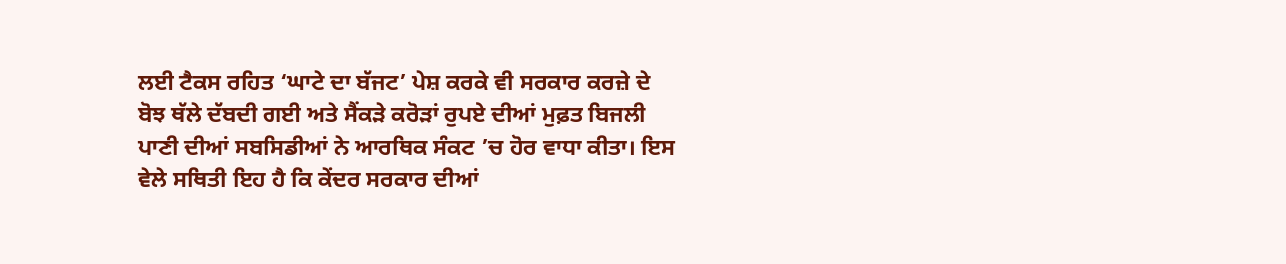ਲਈ ਟੈਕਸ ਰਹਿਤ ‘ਘਾਟੇ ਦਾ ਬੱਜਟ’ ਪੇਸ਼ ਕਰਕੇ ਵੀ ਸਰਕਾਰ ਕਰਜ਼ੇ ਦੇ ਬੋਝ ਥੱਲੇ ਦੱਬਦੀ ਗਈ ਅਤੇ ਸੈਂਕੜੇ ਕਰੋੜਾਂ ਰੁਪਏ ਦੀਆਂ ਮੁਫ਼ਤ ਬਿਜਲੀ ਪਾਣੀ ਦੀਆਂ ਸਬਸਿਡੀਆਂ ਨੇ ਆਰਥਿਕ ਸੰਕਟ ’ਚ ਹੋਰ ਵਾਧਾ ਕੀਤਾ। ਇਸ ਵੇਲੇ ਸਥਿਤੀ ਇਹ ਹੈ ਕਿ ਕੇਂਦਰ ਸਰਕਾਰ ਦੀਆਂ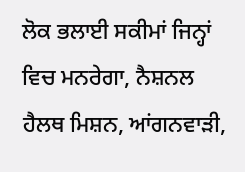ਲੋਕ ਭਲਾਈ ਸਕੀਮਾਂ ਜਿਨ੍ਹਾਂ ਵਿਚ ਮਨਰੇਗਾ, ਨੈਸ਼ਨਲ ਹੈਲਥ ਮਿਸ਼ਨ, ਆਂਗਨਵਾੜੀ,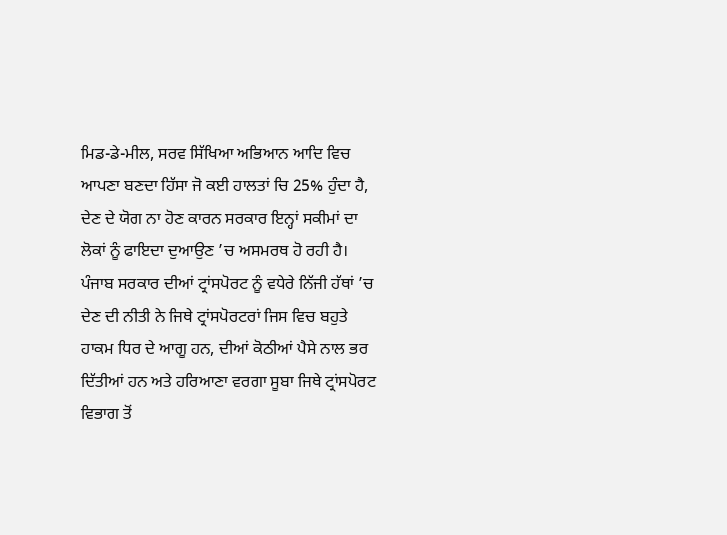ਮਿਡ-ਡੇ-ਮੀਲ, ਸਰਵ ਸਿੱਖਿਆ ਅਭਿਆਨ ਆਦਿ ਵਿਚ ਆਪਣਾ ਬਣਦਾ ਹਿੱਸਾ ਜੋ ਕਈ ਹਾਲਤਾਂ ਚਿ 25% ਹੁੰਦਾ ਹੈ, ਦੇਣ ਦੇ ਯੋਗ ਨਾ ਹੋਣ ਕਾਰਨ ਸਰਕਾਰ ਇਨ੍ਹਾਂ ਸਕੀਮਾਂ ਦਾ ਲੋਕਾਂ ਨੂੰ ਫਾਇਦਾ ਦੁਆਉਣ ’ਚ ਅਸਮਰਥ ਹੋ ਰਹੀ ਹੈ।
ਪੰਜਾਬ ਸਰਕਾਰ ਦੀਆਂ ਟ੍ਰਾਂਸਪੋਰਟ ਨੂੰ ਵਧੇਰੇ ਨਿੱਜੀ ਹੱਥਾਂ ’ਚ ਦੇਣ ਦੀ ਨੀਤੀ ਨੇ ਜਿਥੇ ਟ੍ਰਾਂਸਪੋਰਟਰਾਂ ਜਿਸ ਵਿਚ ਬਹੁਤੇ ਹਾਕਮ ਧਿਰ ਦੇ ਆਗੂ ਹਨ, ਦੀਆਂ ਕੋਠੀਆਂ ਪੈਸੇ ਨਾਲ ਭਰ ਦਿੱਤੀਆਂ ਹਨ ਅਤੇ ਹਰਿਆਣਾ ਵਰਗਾ ਸੂਬਾ ਜਿਥੇ ਟ੍ਰਾਂਸਪੋਰਟ ਵਿਭਾਗ ਤੋਂ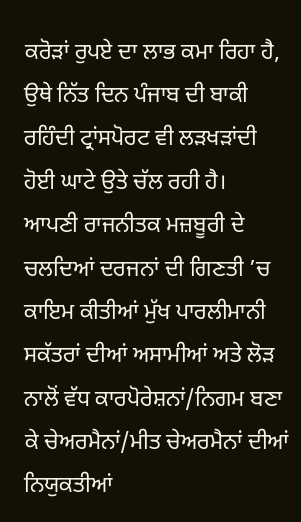ਕਰੋੜਾਂ ਰੁਪਏ ਦਾ ਲਾਭ ਕਮਾ ਰਿਹਾ ਹੈ, ਉਥੇ ਨਿੱਤ ਦਿਨ ਪੰਜਾਬ ਦੀ ਬਾਕੀ ਰਹਿੰਦੀ ਟ੍ਰਾਂਸਪੋਰਟ ਵੀ ਲੜਖੜਾਂਦੀ ਹੋਈ ਘਾਟੇ ਉਤੇ ਚੱਲ ਰਹੀ ਹੈ।
ਆਪਣੀ ਰਾਜਨੀਤਕ ਮਜ਼ਬੂਰੀ ਦੇ ਚਲਦਿਆਂ ਦਰਜਨਾਂ ਦੀ ਗਿਣਤੀ ’ਚ ਕਾਇਮ ਕੀਤੀਆਂ ਮੁੱਖ ਪਾਰਲੀਮਾਨੀ ਸਕੱਤਰਾਂ ਦੀਆਂ ਅਸਾਮੀਆਂ ਅਤੇ ਲੋੜ ਨਾਲੋਂ ਵੱਧ ਕਾਰਪੋਰੇਸ਼ਨਾਂ/ਨਿਗਮ ਬਣਾ ਕੇ ਚੇਅਰਮੈਨਾਂ/ਮੀਤ ਚੇਅਰਮੈਨਾਂ ਦੀਆਂ ਨਿਯੁਕਤੀਆਂ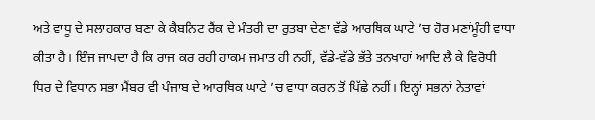ਅਤੇ ਵਾਧੂ ਦੇ ਸਲਾਹਕਾਰ ਬਣਾ ਕੇ ਕੈਬਨਿਟ ਰੈਂਕ ਦੇ ਮੰਤਰੀ ਦਾ ਰੁਤਬਾ ਦੇਣਾ ਵੱਡੇ ਆਰਥਿਕ ਘਾਟੇ ’ਚ ਹੋਰ ਮਣਾਂਮੂੰਹੀ ਵਾਧਾ ਕੀਤਾ ਹੈ। ਇੰਜ ਜਾਪਦਾ ਹੈ ਕਿ ਰਾਜ ਕਰ ਰਹੀ ਹਾਕਮ ਜਮਾਤ ਹੀ ਨਹੀਂ, ਵੱਡੇ-ਵੱਡੇ ਭੱਤੇ ਤਨਖਾਹਾਂ ਆਦਿ ਲੈ ਕੇ ਵਿਰੋਧੀ ਧਿਰ ਦੇ ਵਿਧਾਨ ਸਭਾ ਮੈਂਬਰ ਵੀ ਪੰਜਾਬ ਦੇ ਆਰਥਿਕ ਘਾਟੇ ’ਚ ਵਾਧਾ ਕਰਨ ਤੋਂ ਪਿੱਛੇ ਨਹੀਂ। ਇਨ੍ਹਾਂ ਸਭਨਾਂ ਨੇਤਾਵਾਂ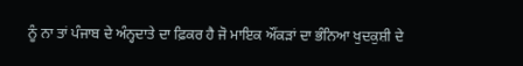ਨੂੰ ਨਾ ਤਾਂ ਪੰਜਾਬ ਦੇ ਅੰਨ੍ਹਦਾਤੇ ਦਾ ਫ਼ਿਕਰ ਹੈ ਜੋ ਮਾਇਕ ਔਂਕੜਾਂ ਦਾ ਭੰਨਿਆ ਖੁਦਕੁਸ਼ੀ ਦੇ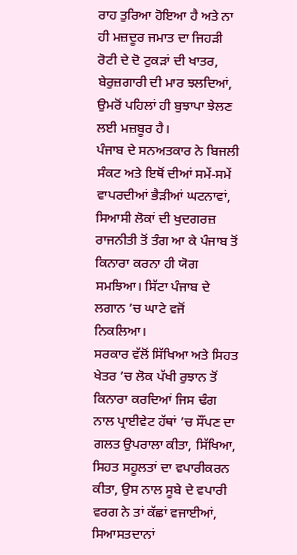ਰਾਹ ਤੁਰਿਆ ਹੋਇਆ ਹੈ ਅਤੇ ਨਾ ਹੀ ਮਜ਼ਦੂਰ ਜਮਾਤ ਦਾ ਜਿਹੜੀ ਰੋਟੀ ਦੇ ਦੋ ਟੁਕੜਾਂ ਦੀ ਖਾਤਰ, ਬੇਰੁਜ਼ਗਾਰੀ ਦੀ ਮਾਰ ਝਲਦਿਆਂ, ਉਮਰੋਂ ਪਹਿਲਾਂ ਹੀ ਬੁਝਾਪਾ ਝੇਲਣ ਲਈ ਮਜ਼ਬੂਰ ਹੈ।
ਪੰਜਾਬ ਦੇ ਸਨਅਤਕਾਰ ਨੇ ਬਿਜਲੀ ਸੰਕਟ ਅਤੇ ਇਥੋਂ ਦੀਆਂ ਸਮੇਂ-ਸਮੇਂ ਵਾਪਰਦੀਆਂ ਭੈੜੀਆਂ ਘਟਨਾਵਾਂ, ਸਿਆਸੀ ਲੋਕਾਂ ਦੀ ਖੁਦਗਰਜ਼ ਰਾਜਨੀਤੀ ਤੋਂ ਤੰਗ ਆ ਕੇ ਪੰਜਾਬ ਤੋਂ ਕਿਨਾਰਾ ਕਰਨਾ ਹੀ ਯੋਗ ਸਮਝਿਆ। ਸਿੱਟਾ ਪੰਜਾਬ ਦੇ ਲਗਾਨ ’ਚ ਘਾਟੇ ਵਜੋਂ ਨਿਕਲਿਆ।
ਸਰਕਾਰ ਵੱਲੋਂ ਸਿੱਖਿਆ ਅਤੇ ਸਿਹਤ ਖੇਤਰ ’ਚ ਲੋਕ ਪੱਖੀ ਰੁਝਾਨ ਤੋਂ ਕਿਨਾਰਾ ਕਰਦਿਆਂ ਜਿਸ ਢੰਗ ਨਾਲ ਪ੍ਰਾਈਵੇਟ ਹੱਥਾਂ ’ਚ ਸੌਂਪਣ ਦਾ ਗਲਤ ਉਪਰਾਲਾ ਕੀਤਾ, ਸਿੱਖਿਆ, ਸਿਹਤ ਸਹੂਲਤਾਂ ਦਾ ਵਪਾਰੀਕਰਨ ਕੀਤਾ, ਉਸ ਨਾਲ ਸੂਬੇ ਦੇ ਵਪਾਰੀ ਵਰਗ ਨੇ ਤਾਂ ਕੱਛਾਂ ਵਜਾਈਆਂ, ਸਿਆਸਤਦਾਨਾਂ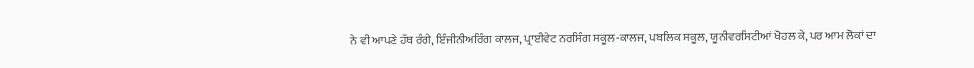ਨੇ ਵੀ ਆਪਣੇ ਹੱਥ ਰੰਗੇ, ਇੰਜੀਨੀਅਰਿੰਗ ਕਾਲਜ, ਪ੍ਰਾਈਵੇਟ ਨਰਸਿੰਗ ਸਕੂਲ-ਕਾਲਜ, ਪਬਲਿਕ ਸਕੂਲ, ਯੂਨੀਵਰਸਿਟੀਆਂ ਖੋਹਲ ਕੇ, ਪਰ ਆਮ ਲੋਕਾਂ ਦਾ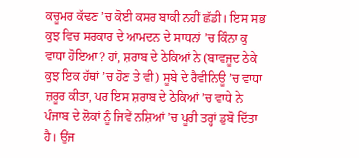ਕਚੂਮਰ ਕੱਢਣ ’ਚ ਕੋਈ ਕਸਰ ਬਾਕੀ ਨਹੀਂ ਛੱਡੀ। ਇਸ ਸਭ ਕੁਝ ਵਿਚ ਸਰਕਾਰ ਦੇ ਆਮਦਨ ਦੇ ਸਾਧਨਾਂ ’ਚ ਕਿੰਨਾ ਕੁ ਵਾਧਾ ਹੋਇਆ? ਹਾਂ, ਸ਼ਰਾਬ ਦੇ ਠੇਕਿਆਂ ਨੇ (ਬਾਵਜੂਦ ਠੇਕੇ ਕੁਝ ਇਕ ਹੱਥਾਂ ’ਚ ਹੋਣ ਤੇ ਵੀ) ਸੂਬੇ ਦੇ ਰੈਵੀਨਿਊ ’ਚ ਵਾਧਾ ਜ਼ਰੂਰ ਕੀਤਾ, ਪਰ ਇਸ ਸ਼ਰਾਬ ਦੇ ਠੇਕਿਆਂ ’ਚ ਵਾਧੇ ਨੇ ਪੰਜਾਬ ਦੇ ਲੋਕਾਂ ਨੂੰ ਜਿਵੇਂ ਨਸ਼ਿਆਂ ’ਚ ਪੂਰੀ ਤਰ੍ਹਾਂ ਡੁਬੋ ਦਿੱਤਾ ਹੈ। ਉਂਜ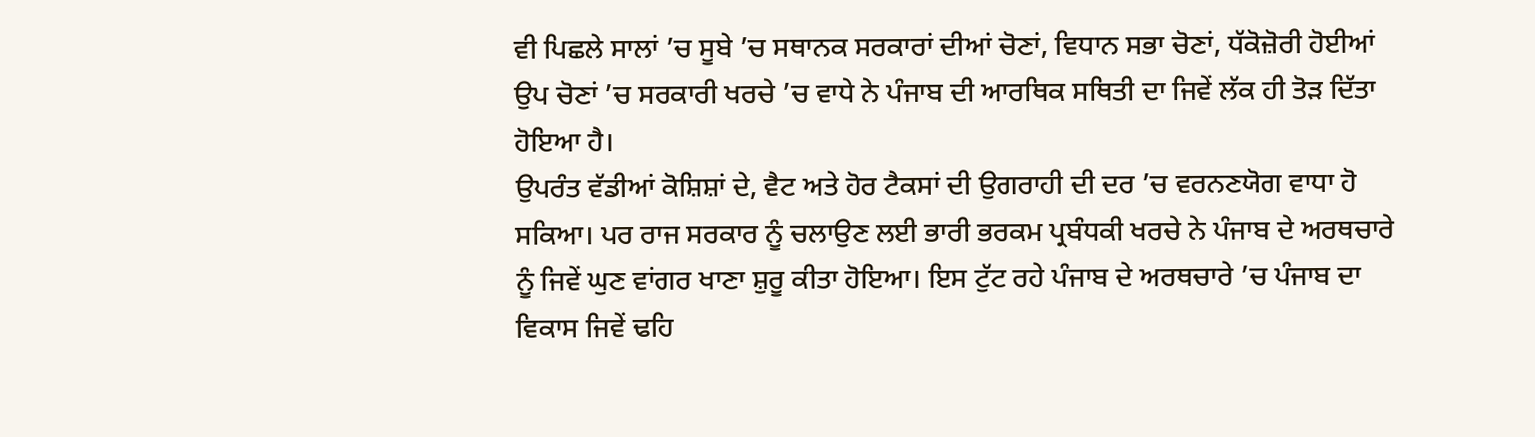ਵੀ ਪਿਛਲੇ ਸਾਲਾਂ ’ਚ ਸੂਬੇ ’ਚ ਸਥਾਨਕ ਸਰਕਾਰਾਂ ਦੀਆਂ ਚੋਣਾਂ, ਵਿਧਾਨ ਸਭਾ ਚੋਣਾਂ, ਧੱਕੋਜ਼ੋਰੀ ਹੋਈਆਂ ਉਪ ਚੋਣਾਂ ’ਚ ਸਰਕਾਰੀ ਖਰਚੇ ’ਚ ਵਾਧੇ ਨੇ ਪੰਜਾਬ ਦੀ ਆਰਥਿਕ ਸਥਿਤੀ ਦਾ ਜਿਵੇਂ ਲੱਕ ਹੀ ਤੋੜ ਦਿੱਤਾ ਹੋਇਆ ਹੈ।
ਉਪਰੰਤ ਵੱਡੀਆਂ ਕੋਸ਼ਿਸ਼ਾਂ ਦੇ, ਵੈਟ ਅਤੇ ਹੋਰ ਟੈਕਸਾਂ ਦੀ ਉਗਰਾਹੀ ਦੀ ਦਰ ’ਚ ਵਰਨਣਯੋਗ ਵਾਧਾ ਹੋ ਸਕਿਆ। ਪਰ ਰਾਜ ਸਰਕਾਰ ਨੂੰ ਚਲਾਉਣ ਲਈ ਭਾਰੀ ਭਰਕਮ ਪ੍ਰਬੰਧਕੀ ਖਰਚੇ ਨੇ ਪੰਜਾਬ ਦੇ ਅਰਥਚਾਰੇ ਨੂੰ ਜਿਵੇਂ ਘੁਣ ਵਾਂਗਰ ਖਾਣਾ ਸ਼ੁਰੂ ਕੀਤਾ ਹੋਇਆ। ਇਸ ਟੁੱਟ ਰਹੇ ਪੰਜਾਬ ਦੇ ਅਰਥਚਾਰੇ ’ਚ ਪੰਜਾਬ ਦਾ ਵਿਕਾਸ ਜਿਵੇਂ ਢਹਿ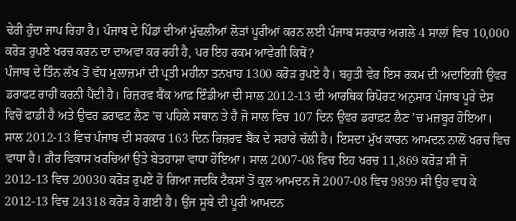ਢੇਰੀ ਹੁੰਦਾ ਜਾਪ ਰਿਹਾ ਹੈ। ਪੰਜਾਬ ਦੇ ਪਿੰਡਾਂ ਦੀਆਂ ਮੁੱਢਲੀਆਂ ਲੋੜਾਂ ਪੂਰੀਆਂ ਕਰਨ ਲਈ ਪੰਜਾਬ ਸਰਕਾਰ ਅਗਲੇ 4 ਸਾਲਾਂ ਵਿਚ 10,000 ਕਰੋੜ ਰੁਪਏ ਖਰਚ ਕਰਨ ਦਾ ਦਾਅਵਾ ਕਰ ਰਹੀ ਹੈ, ਪਰ ਇਹ ਰਕਮ ਆਵੇਗੀ ਕਿਥੋਂ?
ਪੰਜਾਬ ਦੇ ਤਿੰਨ ਲੱਖ ਤੋਂ ਵੱਧ ਮੁਲਾਜ਼ਮਾਂ ਦੀ ਪ੍ਰਤੀ ਮਹੀਨਾ ਤਨਖਾਹ 1300 ਕਰੋੜ ਰੁਪਏ ਹੈ। ਬਹੁਤੀ ਵੇਰ ਇਸ ਰਕਮ ਦੀ ਅਦਾਇਗੀ ਉਵਰ ਡਰਾਫਟ ਰਾਹੀਂ ਕਰਨੀ ਪੈਂਦੀ ਹੈ। ਰਿਜ਼ਰਵ ਬੈਂਕ ਆਫ਼ ਇੰਡੀਆ ਦੀ ਸਾਲ 2012-13 ਦੀ ਆਰਥਿਕ ਰਿਪੋਰਟ ਅਨੁਸਾਰ ਪੰਜਾਬ ਪੂਰੇ ਦੇਸ਼ ਵਿਚੋਂ ਫਾਡੀ ਹੈ ਅਤੇ ਉਵਰ ਡਰਾਫਟ ਲੈਣ ’ਚ ਪਹਿਲੇ ਸਥਾਨ ਤੇ ਹੈ ਜੋ ਸਾਲ ਵਿਚ 107 ਦਿਨ ਉਵਰ ਡਰਾਫ਼ਟ ਲੈਣ ’ਚ ਮਜ਼ਬੂਰ ਹੋਇਆ। ਸਾਲ 2012-13 ਵਿਚ ਪੰਜਾਬ ਦੀ ਸਰਕਾਰ 163 ਦਿਨ ਰਿਜ਼ਰਵ ਬੈਂਕ ਦੇ ਸਹਾਰੇ ਚੱਲੀ ਹੈ। ਇਸਦਾ ਮੁੱਖ ਕਾਰਨ ਆਮਦਨ ਨਾਲੋਂ ਖਰਚ ਵਿਚ ਵਾਧਾ ਹੈ। ਗ਼ੈਰ ਵਿਕਾਸ ਖਰਚਿਆਂ ਉਤੇ ਬੇਤਹਾਸ਼ਾ ਵਾਧਾ ਹੋਇਆ। ਸਾਲ 2007-08 ਵਿਚ ਇਹ ਖਰਚ 11,869 ਕਰੋੜ ਸੀ ਜੋ 2012-13 ਵਿਚ 20030 ਕਰੋੜ ਰੁਪਏ ਹੋ ਗਿਆ ਜਦਕਿ ਟੈਕਸਾਂ ਤੋਂ ਕੁਲ ਆਮਦਨ ਜੋ 2007-08 ਵਿਚ 9899 ਸੀ ਉਹ ਵਧ ਕੇ 2012-13 ਵਿਚ 24318 ਕਰੋੜ ਹੋ ਗਈ ਹੈ। ਉਂਜ ਸੂਬੇ ਦੀ ਪੂਰੀ ਆਮਦਨ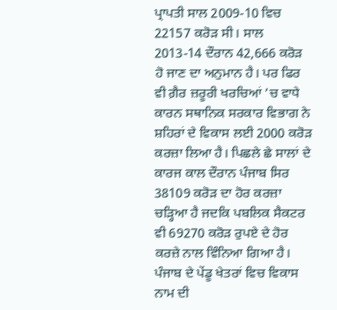ਪ੍ਰਾਪਤੀ ਸਾਲ 2009-10 ਵਿਚ 22157 ਕਰੋੜ ਸੀ। ਸਾਲ 2013-14 ਦੌਰਾਨ 42,666 ਕਰੋੜ ਹੋ ਜਾਣ ਦਾ ਅਨੁਮਾਨ ਹੈ। ਪਰ ਫਿਰ ਵੀ ਗ਼ੈਰ ਜ਼ਰੂਰੀ ਖਰਚਿਆਂ ’ਚ ਵਾਧੇ ਕਾਰਨ ਸਥਾਨਿਕ ਸਰਕਾਰ ਵਿਭਾਗ ਨੇ ਸ਼ਹਿਰਾਂ ਦੇ ਵਿਕਾਸ ਲਈ 2000 ਕਰੋੜ ਕਰਜ਼ਾ ਲਿਆ ਹੈ। ਪਿਛਲੇ ਛੇ ਸਾਲਾਂ ਦੇ ਕਾਰਜ ਕਾਲ ਦੌਰਾਨ ਪੰਜਾਬ ਸਿਰ 38109 ਕਰੋੜ ਦਾ ਹੋਰ ਕਰਜ਼ਾ ਚੜ੍ਹਿਆ ਹੈ ਜਦਕਿ ਪਬਲਿਕ ਸੈਕਟਰ ਵੀ 69270 ਕਰੋੜ ਰੁਪਏ ਦੇ ਹੋਰ ਕਰਜ਼ੇ ਨਾਲ ਵਿੰਨਿਆ ਗਿਆ ਹੈ। ਪੰਜਾਬ ਦੇ ਪੇਂਡੂ ਖੇਤਰਾਂ ਵਿਚ ਵਿਕਾਸ ਨਾਮ ਦੀ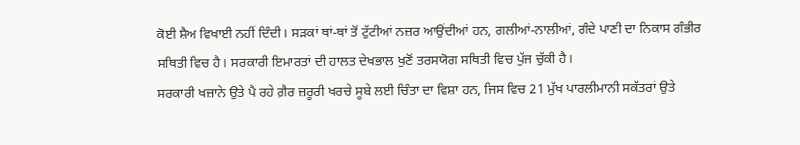ਕੋਈ ਸ਼ੈਅ ਵਿਖਾਈ ਨਹੀਂ ਦਿੰਦੀ। ਸੜਕਾਂ ਥਾਂ-ਥਾਂ ਤੋਂ ਟੁੱਟੀਆਂ ਨਜ਼ਰ ਆਉਂਦੀਆਂ ਹਨ, ਗਲੀਆਂ-ਨਾਲੀਆਂ, ਗੰਦੇ ਪਾਣੀ ਦਾ ਨਿਕਾਸ ਗੰਭੀਰ ਸਥਿਤੀ ਵਿਚ ਹੈ। ਸਰਕਾਰੀ ਇਮਾਰਤਾਂ ਦੀ ਹਾਲਤ ਦੇਖਭਾਲ ਖੁਣੋਂ ਤਰਸਯੋਗ ਸਥਿਤੀ ਵਿਚ ਪੁੱਜ ਚੁੱਕੀ ਹੈ।
ਸਰਕਾਰੀ ਖਜ਼ਾਨੇ ਉਤੇ ਪੈ ਰਹੇ ਗ਼ੈਰ ਜ਼ਰੂਰੀ ਖਰਚੇ ਸੂਬੇ ਲਈ ਚਿੰਤਾ ਦਾ ਵਿਸ਼ਾ ਹਨ, ਜਿਸ ਵਿਚ 21 ਮੁੱਖ ਪਾਰਲੀਮਾਨੀ ਸਕੱਤਰਾਂ ਉਤੇ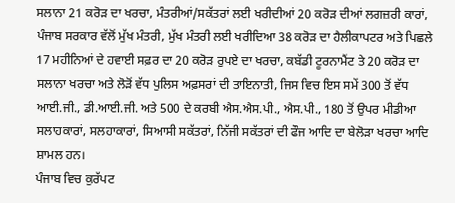ਸਲਾਨਾ 21 ਕਰੋੜ ਦਾ ਖਰਚਾ, ਮੰਤਰੀਆਂ/ਸਕੱਤਰਾਂ ਲਈ ਖਰੀਦੀਆਂ 20 ਕਰੋੜ ਦੀਆਂ ਲਗਜ਼ਰੀ ਕਾਰਾਂ, ਪੰਜਾਬ ਸਰਕਾਰ ਵੱਲੋਂ ਮੁੱਖ ਮੰਤਰੀ, ਮੁੱਖ ਮੰਤਰੀ ਲਈ ਖਰੀਦਿਆ 38 ਕਰੋੜ ਦਾ ਹੈਲੀਕਾਪਟਰ ਅਤੇ ਪਿਛਲੇ 17 ਮਹੀਨਿਆਂ ਦੇ ਹਵਾਈ ਸਫ਼ਰ ਦਾ 20 ਕਰੋੜ ਰੁਪਏ ਦਾ ਖਰਚਾ, ਕਬੱਡੀ ਟੂਰਨਾਮੈਂਟ ਤੇ 20 ਕਰੋੜ ਦਾ ਸਲਾਨਾ ਖਰਚਾ ਅਤੇ ਲੋੜੋਂ ਵੱਧ ਪੁਲਿਸ ਅਫ਼ਸਰਾਂ ਦੀ ਤਾਇਨਾਤੀ, ਜਿਸ ਵਿਚ ਇਸ ਸਮੇਂ 300 ਤੋਂ ਵੱਧ ਆਈ.ਜੀ., ਡੀ.ਆਈ.ਜੀ. ਅਤੇ 500 ਦੇ ਕਰਬੀ ਐਸ.ਐਸ.ਪੀ., ਐਸ.ਪੀ., 180 ਤੋਂ ਉਪਰ ਮੀਡੀਆ ਸਲਾਹਕਾਰਾਂ, ਸਲਹਾਕਾਰਾਂ, ਸਿਆਸੀ ਸਕੱਤਰਾਂ, ਨਿੱਜੀ ਸਕੱਤਰਾਂ ਦੀ ਫੌਜ ਆਦਿ ਦਾ ਬੇਲੋੜਾ ਖਰਚਾ ਆਦਿ ਸ਼ਾਮਲ ਹਨ।
ਪੰਜਾਬ ਵਿਚ ਕੁਰੱਪਟ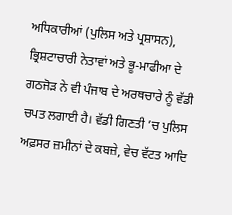ਅਧਿਕਾਰੀਆਂ (ਪੁਲਿਸ ਅਤੇ ਪ੍ਰਸ਼ਾਸਨ), ਭ੍ਰਿਸ਼ਟਾਚਾਰੀ ਨੇਤਾਵਾਂ ਅਤੇ ਭੂ-ਮਾਫੀਆ ਦੇ ਗਠਜੋੜ ਨੇ ਵੀ ਪੰਜਾਬ ਦੇ ਅਰਥਚਾਰੇ ਨੂੰ ਵੱਡੀ ਚਪਤ ਲਗਾਈ ਹੈ। ਵੱਡੀ ਗਿਣਤੀ ’ਚ ਪੁਲਿਸ ਅਫ਼ਸਰ ਜ਼ਮੀਨਾਂ ਦੇ ਕਬਜ਼ੇ, ਵੇਚ ਵੱਟਤ ਆਦਿ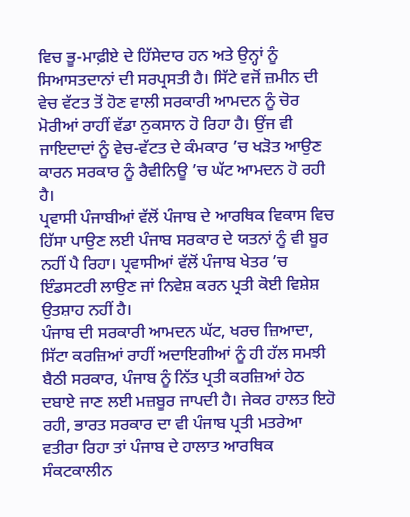ਵਿਚ ਭੂ-ਮਾਫ਼ੀਏ ਦੇ ਹਿੱਸੇਦਾਰ ਹਨ ਅਤੇ ਉਨ੍ਹਾਂ ਨੂੰ ਸਿਆਸਤਦਾਨਾਂ ਦੀ ਸਰਪ੍ਰਸਤੀ ਹੈ। ਸਿੱਟੇ ਵਜੋਂ ਜ਼ਮੀਨ ਦੀ ਵੇਚ ਵੱਟਤ ਤੋਂ ਹੋਣ ਵਾਲੀ ਸਰਕਾਰੀ ਆਮਦਨ ਨੂੰ ਚੋਰ ਮੋਰੀਆਂ ਰਾਹੀਂ ਵੱਡਾ ਨੁਕਸਾਨ ਹੋ ਰਿਹਾ ਹੈ। ਉਂਜ ਵੀ ਜਾਇਦਾਦਾਂ ਨੂੰ ਵੇਚ-ਵੱਟਤ ਦੇ ਕੰਮਕਾਰ ’ਚ ਖੜੋਤ ਆਉਣ ਕਾਰਨ ਸਰਕਾਰ ਨੂੰ ਰੈਵੀਨਿਊ ’ਚ ਘੱਟ ਆਮਦਨ ਹੋ ਰਹੀ ਹੈ।
ਪ੍ਰਵਾਸੀ ਪੰਜਾਬੀਆਂ ਵੱਲੋਂ ਪੰਜਾਬ ਦੇ ਆਰਥਿਕ ਵਿਕਾਸ ਵਿਚ ਹਿੱਸਾ ਪਾਉਣ ਲਈ ਪੰਜਾਬ ਸਰਕਾਰ ਦੇ ਯਤਨਾਂ ਨੂੰ ਵੀ ਬੂਰ ਨਹੀਂ ਪੈ ਰਿਹਾ। ਪ੍ਰਵਾਸੀਆਂ ਵੱਲੋਂ ਪੰਜਾਬ ਖੇਤਰ ’ਚ ਇੰਡਸਟਰੀ ਲਾਉਣ ਜਾਂ ਨਿਵੇਸ਼ ਕਰਨ ਪ੍ਰਤੀ ਕੋਈ ਵਿਸ਼ੇਸ਼ ਉਤਸ਼ਾਹ ਨਹੀਂ ਹੈ।
ਪੰਜਾਬ ਦੀ ਸਰਕਾਰੀ ਆਮਦਨ ਘੱਟ, ਖਰਚ ਜ਼ਿਆਦਾ, ਸਿੱਟਾ ਕਰਜ਼ਿਆਂ ਰਾਹੀਂ ਅਦਾਇਗੀਆਂ ਨੂੰ ਹੀ ਹੱਲ ਸਮਝੀ ਬੈਠੀ ਸਰਕਾਰ, ਪੰਜਾਬ ਨੂੰ ਨਿੱਤ ਪ੍ਰਤੀ ਕਰਜ਼ਿਆਂ ਹੇਠ ਦਬਾਏ ਜਾਣ ਲਈ ਮਜ਼ਬੂਰ ਜਾਪਦੀ ਹੈ। ਜੇਕਰ ਹਾਲਤ ਇਹੋ ਰਹੀ, ਭਾਰਤ ਸਰਕਾਰ ਦਾ ਵੀ ਪੰਜਾਬ ਪ੍ਰਤੀ ਮਤਰੇਆ ਵਤੀਰਾ ਰਿਹਾ ਤਾਂ ਪੰਜਾਬ ਦੇ ਹਾਲਾਤ ਆਰਥਿਕ ਸੰਕਟਕਾਲੀਨ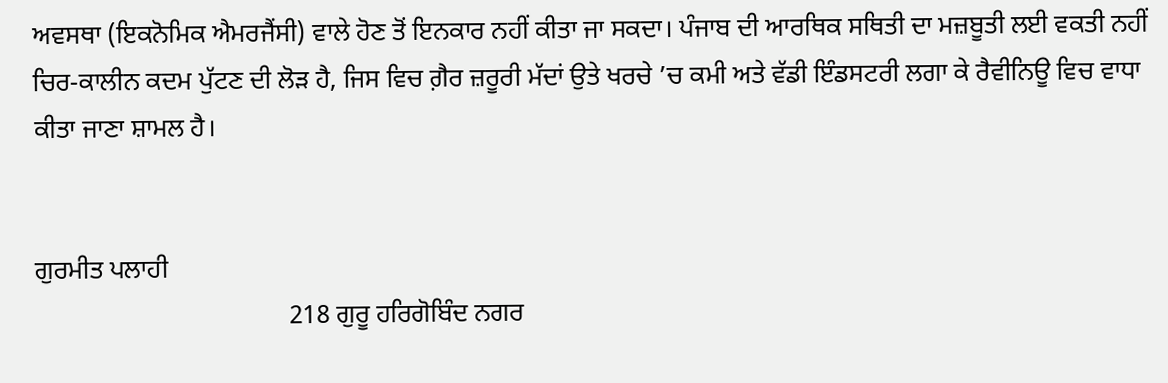ਅਵਸਥਾ (ਇਕਨੋਮਿਕ ਐਮਰਜੈਂਸੀ) ਵਾਲੇ ਹੋਣ ਤੋਂ ਇਨਕਾਰ ਨਹੀਂ ਕੀਤਾ ਜਾ ਸਕਦਾ। ਪੰਜਾਬ ਦੀ ਆਰਥਿਕ ਸਥਿਤੀ ਦਾ ਮਜ਼ਬੂਤੀ ਲਈ ਵਕਤੀ ਨਹੀਂ ਚਿਰ-ਕਾਲੀਨ ਕਦਮ ਪੁੱਟਣ ਦੀ ਲੋੜ ਹੈ, ਜਿਸ ਵਿਚ ਗ਼ੈਰ ਜ਼ਰੂਰੀ ਮੱਦਾਂ ਉਤੇ ਖਰਚੇ ’ਚ ਕਮੀ ਅਤੇ ਵੱਡੀ ਇੰਡਸਟਰੀ ਲਗਾ ਕੇ ਰੈਵੀਨਿਊ ਵਿਚ ਵਾਧਾ ਕੀਤਾ ਜਾਣਾ ਸ਼ਾਮਲ ਹੈ।


ਗੁਰਮੀਤ ਪਲਾਹੀ
                                       218 ਗੁਰੂ ਹਰਿਗੋਬਿੰਦ ਨਗਰ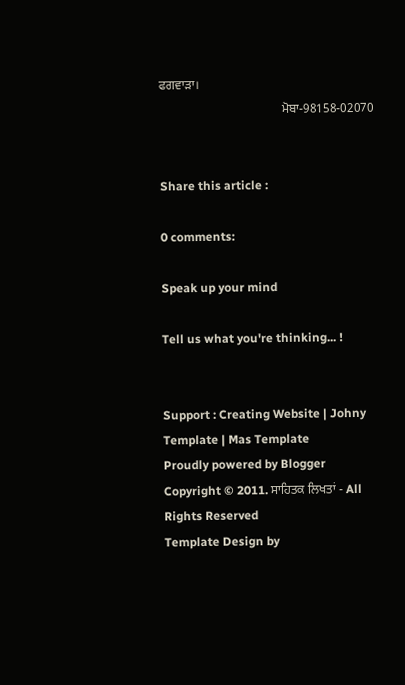ਫਗਵਾੜਾ।
                                       ਮੋਬਾ-98158-02070


Share this article :

0 comments:

Speak up your mind

Tell us what you're thinking... !


Support : Creating Website | Johny Template | Mas Template
Proudly powered by Blogger
Copyright © 2011. ਸਾਹਿਤਕ ਲਿਖਤਾਂ - All Rights Reserved
Template Design by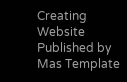Creating Website Published by Mas Template